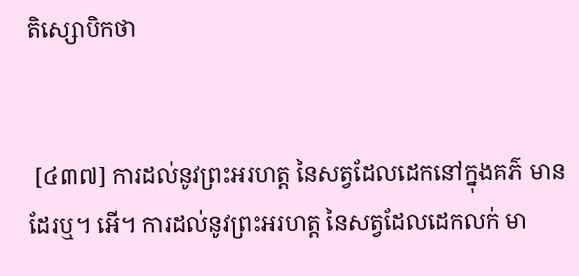តិស្សោបិកថា


 [៤៣៧] ការដល់នូវព្រះអរហត្ត នៃសត្វដែលដេកនៅក្នុងគភ៌ មានដែរឬ។ អើ។ ការដល់នូវព្រះអរហត្ត នៃសត្វដែលដេកលក់ មា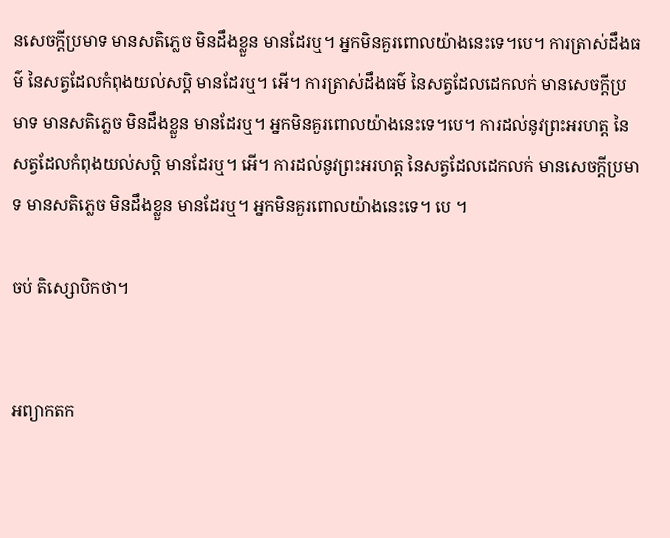នសេចក្តីប្រមាទ មានសតិភ្លេច មិនដឹងខ្លួន មានដែរឬ។ អ្នកមិនគួរពោលយ៉ាងនេះទេ។បេ។ ការត្រាស់ដឹងធម៌ នៃសត្វដែលកំពុងយល់សប្តិ មានដែរឬ។ អើ។ ការត្រាស់ដឹងធម៌ នៃសត្វដែលដេកលក់ មានសេចក្តីប្រមាទ មានសតិភ្លេច មិនដឹងខ្លួន មានដែរឬ។ អ្នកមិនគួរពោលយ៉ាងនេះទេ។បេ។ ការដល់នូវព្រះអរហត្ត នៃសត្វដែលកំពុងយល់សប្តិ មានដែរឬ។ អើ។ ការដល់នូវព្រះអរហត្ត នៃសត្វដែលដេកលក់ មានសេចក្តីប្រមាទ មានសតិភ្លេច មិនដឹងខ្លួន មានដែរឬ។ អ្នកមិនគួរពោលយ៉ាងនេះទេ។ បេ ។

ចប់ តិស្សោបិកថា។


អព្យាកតក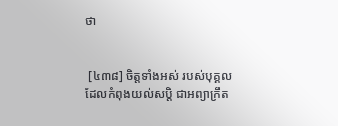ថា


 [៤៣៨] ចិត្តទាំងអស់ របស់បុគ្គលដែលកំពុងយល់សប្តិ ជាអព្យាក្រឹត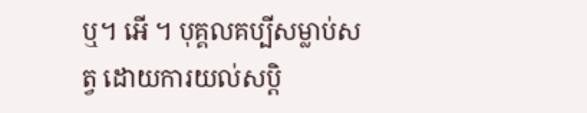ឬ។ អើ ។ បុគ្គលគប្បីសម្លាប់សត្វ ដោយការយល់សប្តិ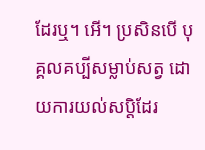ដែរឬ។ អើ។ ប្រសិនបើ បុគ្គលគប្បីសម្លាប់សត្វ ដោយការយល់សប្តិដែរ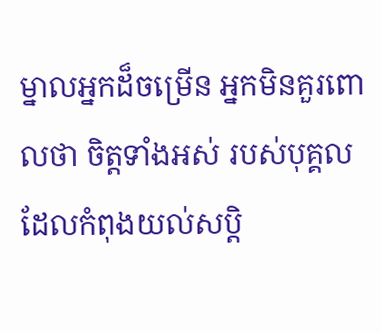ម្នាលអ្នកដ៏ចម្រើន អ្នកមិនគួរពោលថា ចិត្តទាំងអស់ របស់បុគ្គលដែលកំពុងយល់សប្តិ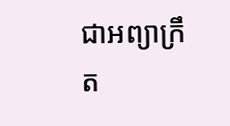ជាអព្យាក្រឹត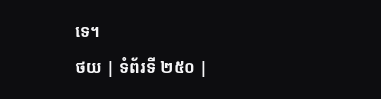ទេ។
ថយ | ទំព័រទី ២៥០ |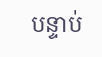បន្ទាប់